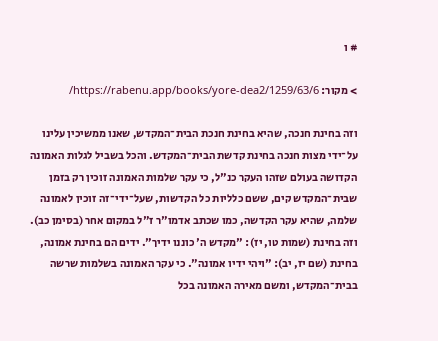# ו

> מקור: https://rabenu.app/books/yore-dea2/1259/63/6/

וזה בחינת חנכה, שהיא בחינת חנכת הבית־המקדש, שאנו ממשיכין עלינו על־ידי מצות חנכה בחינת קדשת הבית־המקדש. והכל בשביל לגלות האמונה הקדושה בעולם שזהו העקר כנ"ל, כי עקר שלמות האמונה זוכין רק בזמן שבית־המקדש קים, ששם כלליות כל הקדשות, שעל־ידי־זה זוכין לאמונה שלמה, שהיא עקר הקדשה, כמו שכתב אדמו"ר ז"ל במקום אחר (בסימן כב). וזה בחינת (שמות טו, יז): "מקדש ה' כוננו ידיך". ידים הם בחינת אמונה, בחינת (שם יז, יב): "ויהי ידיו אמונה". כי עקר האמונה בשלמות שרשה בבית־המקדש, ומשם מאירה האמונה בכל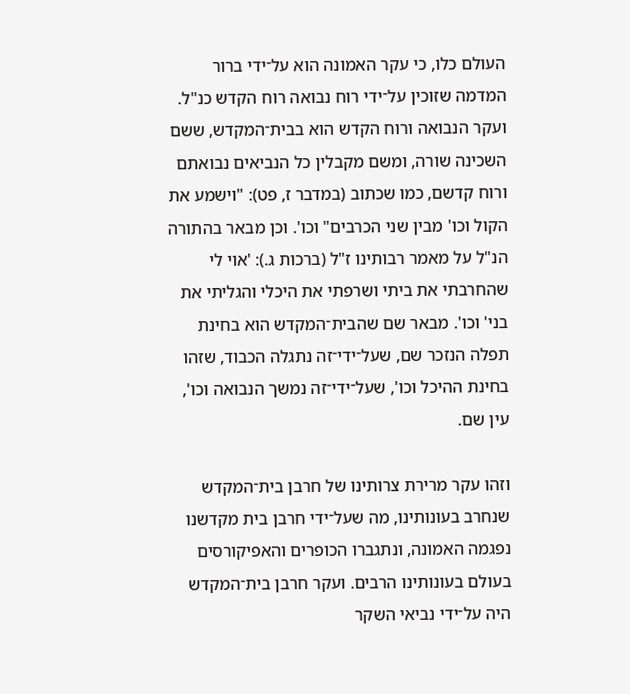העולם כלו, כי עקר האמונה הוא על־ידי ברור המדמה שזוכין על־ידי רוח נבואה רוח הקדש כנ"ל. ועקר הנבואה ורוח הקדש הוא בבית־המקדש, ששם השכינה שורה, ומשם מקבלין כל הנביאים נבואתם ורוח קדשם, כמו שכתוב (במדבר ז, פט): "וישמע את הקול וכו' מבין שני הכרבים" וכו'. וכן מבאר בהתורה הנ"ל על מאמר רבותינו ז"ל (ברכות ג.): 'אוי לי שהחרבתי את ביתי ושרפתי את היכלי והגליתי את בני' וכו'. מבאר שם שהבית־המקדש הוא בחינת תפלה הנזכר שם, שעל־ידי־זה נתגלה הכבוד, שזהו בחינת ההיכל וכו', שעל־ידי־זה נמשך הנבואה וכו', עין שם.

וזהו עקר מרירת צרותינו של חרבן בית־המקדש שנחרב בעונותינו, מה שעל־ידי חרבן בית מקדשנו נפגמה האמונה, ונתגברו הכופרים והאפיקורסים בעולם בעונותינו הרבים. ועקר חרבן בית־המקדש היה על־ידי נביאי השקר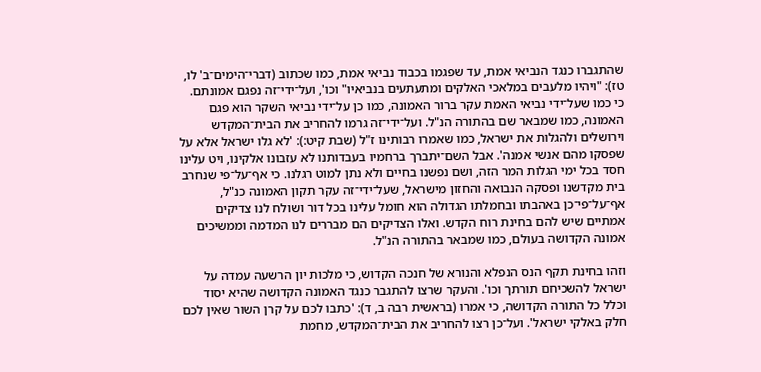שהתגברו כנגד הנביאי אמת, עד שפגמו בכבוד נביאי אמת, כמו שכתוב (דברי־הימים־ב' לו, טז): "ויהיו מלעבים במלאכי האלקים ומתעתעים בנביאיו" וכו', ועל־ידי־זה נפגם אמונתם. כי כמו שעל־ידי נביאי האמת עקר ברור האמונה, כמו כן על־ידי נביאי השקר הוא פגם האמונה, כמו שמבאר שם בהתורה הנ"ל. ועל־ידי־זה גרמו להחריב את הבית־המקדש וירושלים ולהגלות את ישראל, כמו שאמרו רבותינו ז"ל (שבת קיט:): 'לא גלו ישראל אלא על שפסקו מהם אנשי אמנה'. אבל השם־יתברך ברחמיו בעבדותנו לא עזבונו אלקינו, ויט עלינו חסד בכל ימי הגלות המר הזה, ושם נפשנו בחיים ולא נתן למוט רגלנו. כי אף־על־פי שנחרב בית מקדשנו ופסקה הנבואה והחזון מישראל, שעל־ידי־זה עקר תקון האמונה כנ"ל, אף־על־פי־כן באהבתו ובחמלתו הגדולה הוא חומל עלינו בכל דור ושולח לנו צדיקים אמתיים שיש להם בחינת רוח הקדש. ואלו הצדיקים הם מבררים לנו המדמה וממשיכים אמונה הקדושה בעולם, כמו שמבאר בהתורה הנ"ל.

וזהו בחינת תקף הנס הנפלא והנורא של חנכה הקדוש, כי מלכות יון הרשעה עמדה על ישראל להשכיחם תורתך וכו'. והעקר שרצו להתגבר כנגד האמונה הקדושה שהיא יסוד וכלל כל התורה הקדושה, כי אמרו (בראשית רבה ב, ד): 'כתבו לכם על קרן השור שאין לכם חלק באלקי ישראל'. ועל־כן רצו להחריב את הבית־המקדש, מחמת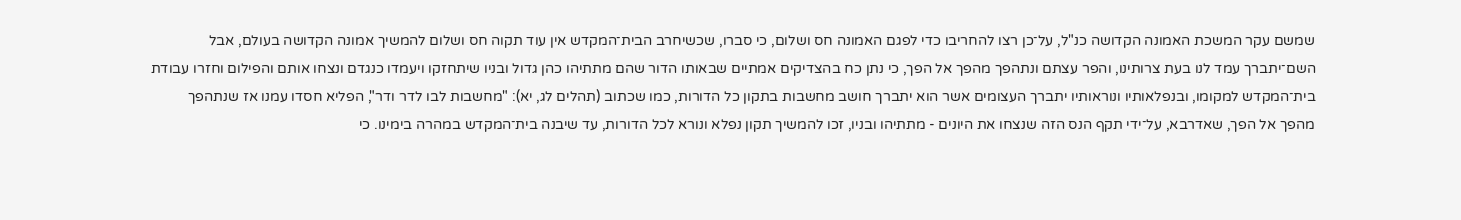שמשם עקר המשכת האמונה הקדושה כנ"ל, על־כן רצו להחריבו כדי לפגם האמונה חס ושלום, כי סברו, שכשיחרב הבית־המקדש אין עוד תקוה חס ושלום להמשיך אמונה הקדושה בעולם, אבל השם־יתברך עמד לנו בעת צרותינו, והפר עצתם ונתהפך מהפך אל הפך, כי נתן כח בהצדיקים אמתיים שבאותו הדור שהם מתתיהו כהן גדול ובניו שיתחזקו ויעמדו כנגדם ונצחו אותם והפילום וחזרו עבודת בית־המקדש למקומו, ובנפלאותיו ונוראותיו יתברך העצומים אשר הוא יתברך חושב מחשבות בתקון כל הדורות, כמו שכתוב (תהלים לג, יא): "מחשבות לבו לדר ודר", הפליא חסדו עמנו אז שנתהפך מהפך אל הפך, שאדרבא, על־ידי תקף הנס הזה שנצחו את היונים - מתתיהו ובניו, זכו להמשיך תקון נפלא ונורא לכל הדורות, עד שיבנה בית־המקדש במהרה בימינו. כי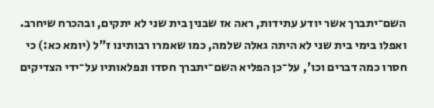השם־יתברך אשר יודע עתידות, ראה אז שבנין בית שני לא יתקים, ובהכרח שיחרב. ואפלו בימי בית שני לא היתה גאלה שלמה, כמו שאמרו רבותינו ז"ל (יומא כא:) כי חסרו כמה דברים וכו', על־כן הפליא השם־יתברך חסדו ונפלאותיו על־ידי הצדיקים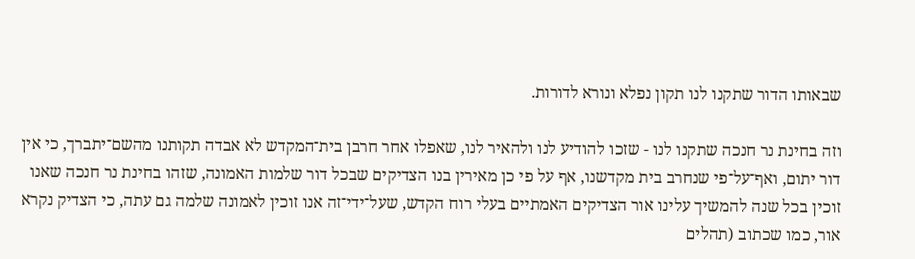שבאותו הדור שתקנו לנו תקון נפלא ונורא לדורות.

וזה בחינת נר חנכה שתקנו לנו - שזכו להודיע לנו ולהאיר לנו, שאפלו אחר חרבן בית־המקדש לא אבדה תקותנו מהשם־יתברך, כי אין דור יתום, ואף־על־פי שנחרב בית מקדשנו, אף על פי כן מאירין בנו הצדיקים שבכל דור שלמות האמונה, שזהו בחינת נר חנכה שאנו זוכין בכל שנה להמשיך עלינו אור הצדיקים האמתיים בעלי רוח הקדש, שעל־ידי־זה אנו זוכין לאמונה שלמה גם עתה, כי הצדיק נקרא אור, כמו שכתוב (תהלים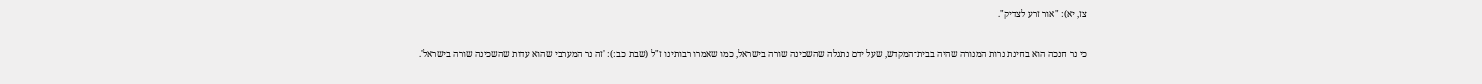צז, יא): "אור זרע לצדיק".

כי נר חנכה הוא בחינת נרות המנורה שהיה בבית־המקדש, שעל ידם נתגלה שהשכינה שורה בישראל, כמו שאמרו רבותינו ז"ל (שבת כב:): 'זה נר המערבי שהוא עדות שהשכינה שורה בישראל'.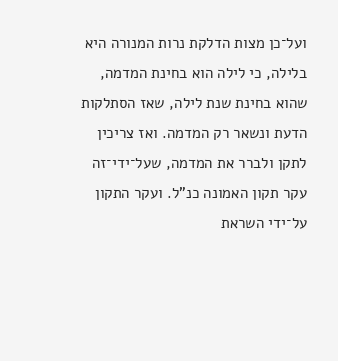ועל־כן מצות הדלקת נרות המנורה היא בלילה, כי לילה הוא בחינת המדמה, שהוא בחינת שנת לילה, שאז הסתלקות הדעת ונשאר רק המדמה. ואז צריכין לתקן ולברר את המדמה, שעל־ידי־זה עקר תקון האמונה כנ"ל. ועקר התקון על־ידי השראת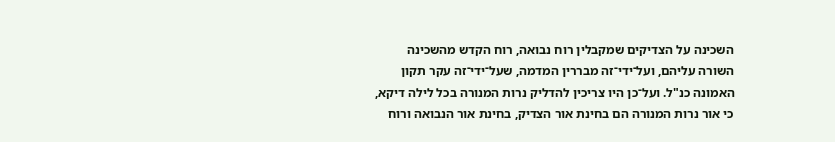השכינה על הצדיקים שמקבלין רוח נבואה, רוח הקדש מהשכינה השורה עליהם, ועל־ידי־זה מבררין המדמה, שעל־ידי־זה עקר תקון האמונה כנ"ל. ועל־כן היו צריכין להדליק נרות המנורה בכל לילה דיקא, כי אור נרות המנורה הם בחינת אור הצדיק, בחינת אור הנבואה ורוח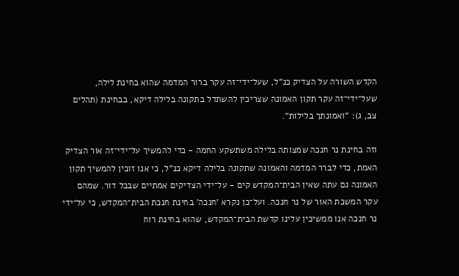הקדש השורה על הצדיק כנ"ל, שעל־ידי־זה עקר ברור המדמה שהוא בחינת לילה, שעל־ידי־זה עקר תקון האמונה שצריכין להשתדל בתקונה בלילה דיקא, בבחינת (תהלים צב, ג): "ואמונתך בלילות".

וזה בחינת נר חנכה שמצותה בלילה משתשקע החמה - כדי להמשיך על־ידי־זה אור הצדיק האמת, כדי לברר המדמה והאמונה שתקונה בלילה דיקא כנ"ל, כי אנו זוכין להמשיך תקון האמונה גם עתה שאין הבית־המקדש קים - על־ידי הצדיקים אמתיים שבכל דור. שמהם עקר המשכת האור של נר חנכה. ועל־כן נקרא 'חנכה' בחינת חנכת הבית־המקדש, כי על־ידי נר חנכה אנו ממשיכין עלינו קדשת הבית־המקדש, שהוא בחינת רוח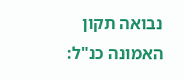נבואה תקון האמונה כנ"ל: